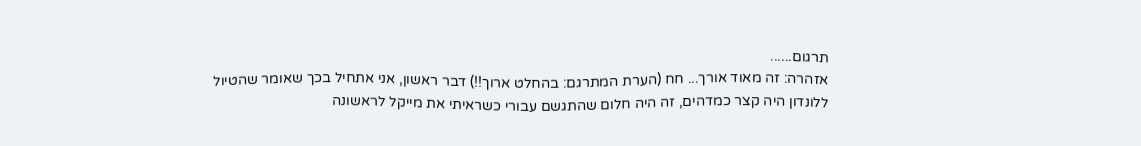תרגום......
אזהרה: זה מאוד אורך... חח (הערת המתרגם: בהחלט ארוך!!) דבר ראשון, אני אתחיל בכך שאומר שהטיול ללונדון היה קצר כמדהים, זה היה חלום שהתגשם עבורי כשראיתי את מייקל לראשונה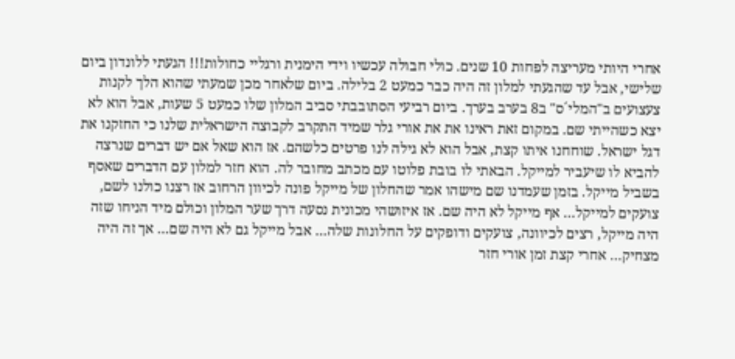אחרי היותי מעריצה לפחות 10 שנים. כולי חבולה עכשיו וידי הימנית ורגליי כחולות!!! הגעתי ללונדון ביום שלישי, אבל עד שהגעתי למלון זה היה כבר כמעט 2 בלילה. ביום שלאחר מכן שמעתי שהוא הלך לקנות צעצועים ב"המלי´ס" ב8 בערב בערך. ביום רביעי הסתובבתי סביב המלון שלו כמעט 5 שעות, אבל הוא לא יצא כשהייתי שם. במקום זאת ראינו את את אורי גלר שמיד התקרב לקבוצה הישראלית שלנו כי החזקנו את דגל ישראל. שוחחנו איתו קצת, אבל הוא לא גילה לנו פרטים כלשהם. אז הוא שאל אם יש דברים שנרצה להביא לו שיעביר למייקל. הבאתי לו בובת פלוטו עם מכתב מחובר לה. הוא חזר למלון עם הדברים שאסף בשביל מייקל. בזמן שעמדנו שם מישהו אמר שהחלון של מייקל פונה לכיוון הרחוב אז רצנו כולנו לשם, צועקים למייקל... אף מייקל לא היה שם. אז איזושהי מכונית נסעה דרך שער המלון וכולם מיד הניחו שזה היה מייקל, רצים לכיוונה, צועקים ודופקים על החלונות שלה... אבל מייקל גם לא היה שם... אך זה היה מצחיק... אחרי קצת זמן אורי חזר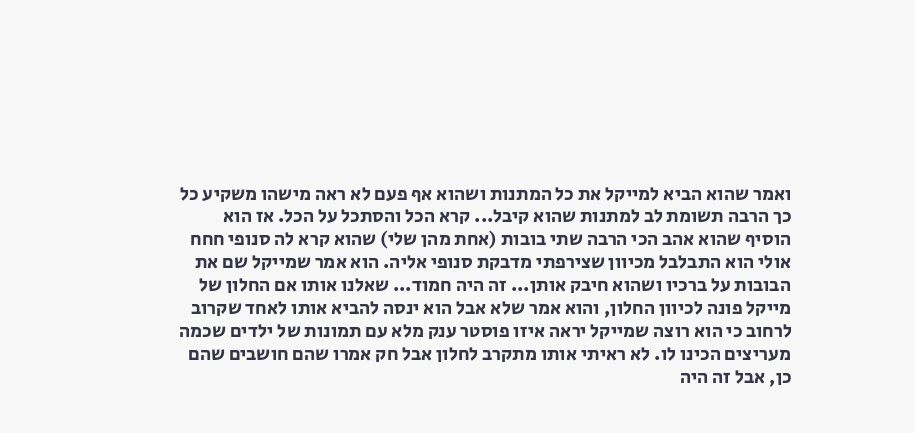ואמר שהוא הביא למייקל את כל המתנות ושהוא אף פעם לא ראה מישהו משקיע כל כך הרבה תשומת לב למתנות שהוא קיבל... קרא הכל והסתכל על הכל. אז הוא הוסיף שהוא אהב הכי הרבה שתי בובות (אחת מהן שלי) שהוא קרא לה סנופי חחח אולי הוא התבלבל מכיוון שצירפתי מדבקת סנופי אליה. הוא אמר שמייקל שם את הבובות על ברכיו ושהוא חיבק אותן... זה היה חמוד... שאלנו אותו אם החלון של מייקל פונה לכיוון החלון, והוא אמר שלא אבל הוא ינסה להביא אותו לאחד שקרוב לרחוב כי הוא רוצה שמייקל יראה איזו פוסטר ענק מלא עם תמונות של ילדים שכמה מעריצים הכינו לו. לא ראיתי אותו מתקרב לחלון אבל חק אמרו שהם חושבים שהם כן, אבל זה היה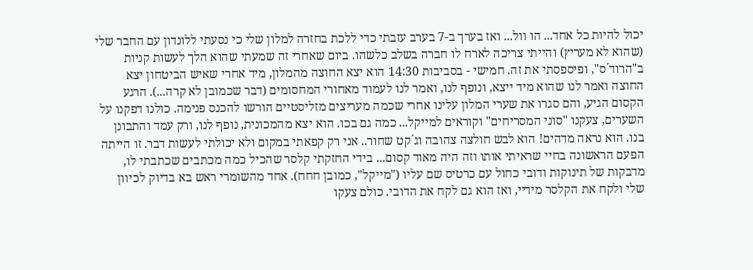יכול להיות כל אחד... הו וול... ואז בערך ב-7 בערב עזבתי כדי ללכת בחזרה למלון שלי כי נסעתי ללונדון עם החבר שלי (שהוא לא מעריץ) והייתי צריכה לארח לו חברה בשלב כלשהו. ביום שאחרי זה שמעתי שהוא הלך לעשות קניות ב"הרוד´ס", ופיספסתי את זה. חמישי - בסביבות 14:30 הוא יצא החוצה מהמלון, מיד אחרי שאיש הביטחון יצא החוצה ואמר לנו שהוא מיד ייצא, ונופף לנו, ואמר לנו לעמוד מאחורי המחסומים (דבר שכמובן לא קרה...). הרגע הקסום הגיע, והם סגרו את שערי המלון עלינו אחרי שכמה מעריצים מזליסטיים הורשו להכנס פנימה. כולנו דפקנו על השערים, צעקנו "סוני המסריחים" וקוראים למייקל... כמה גם בכו. הוא יצא מהמכונית, נופף לנו, ורק עמד והתבונן בנו. הוא נראה מדהים! הוא לבש חולצה צהובה וג´קט שחור.. אני רק קפאתי במקום ולא יכולתי לעשות דבר. זו הייתה הפעם הראשונה בחיי שראיתי אותו וזה היה מאוד קסום... בידי החזקתי קלסר שהכיל כמה מכתבים שכתבתי לו, מדבקות של תינוקות ודובי כחול עם כרטיס שם עליו ("מייקל", כמובן חחח). אחד מהשומרי ראש בא בדיוק לכיוון שלי ולקח את הקלסר מידיי, ואז הוא גם לקח את הדובי. כולם צעקו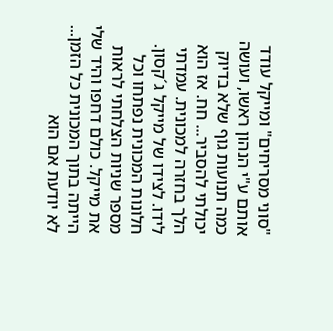"סוני מסריחים" ומייקל עודד אותם ע"י הנהון ראשו, ועושה כמה תנועות גוף שלא בדיוק יכולתי להסביר... חח. אז הוא הלך בחזרה למכונית. עמדתי לידו. לצידו של מייקל ג´קסון. חלונות המכונית נפתחו וכל מספר שניות הצלחתי לראות את מייקל. כולם דחפו והיד שלי הייתה בתוך המכונית כל הזמן... לא יודעת אם הוא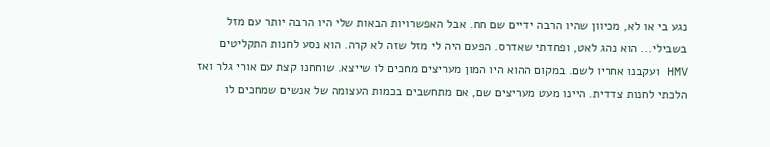נגע בי או לא, מכיוון שהיו הרבה ידיים שם חח. אבל האפשרויות הבאות שלי היו הרבה יותר עם מזל בשבילי... הוא נהג לאט, ופחדתי שאדרס. הפעם היה לי מזל שזה לא קרה. הוא נסע לחנות התקליטים HMV ועקבנו אחריו לשם. במקום ההוא היו המון מעריצים מחכים לו שייצא. שוחחנו קצת עם אורי גלר ואז הלכתי לחנות צדדית. היינו מעט מעריצים שם, אם מתחשבים בכמות העצומה של אנשים שמחכים לו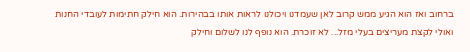ברחוב ואז הוא הגיע ממש קרוב לאן שעמדנו ויכולנו לראות אותו בבהירות. הוא חילק חתימות לעובדי החנות ואולי לקצת מעריצים בעלי מזל... לא זוכרת. הוא נופף לנו לשלום וחילק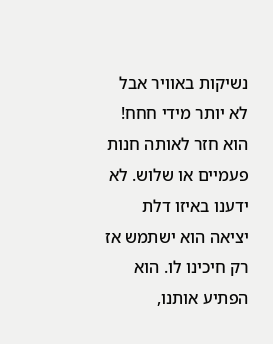נשיקות באוויר אבל לא יותר מידי חחח! הוא חזר לאותה חנות פעמיים או שלוש. לא ידענו באיזו דלת יציאה הוא ישתמש אז רק חיכינו לו. הוא הפתיע אותנו,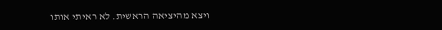ויצא מהיציאה הראשית. לא ראיתי אותו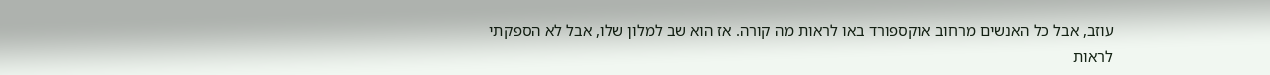עוזב, אבל כל האנשים מרחוב אוקספורד באו לראות מה קורה. אז הוא שב למלון שלו, אבל לא הספקתי לראות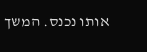אותו נכנס. המשך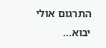התרגום אולי יבוא...